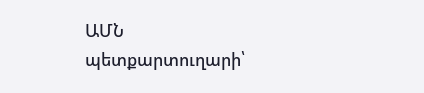ԱՄՆ պետքարտուղարի՝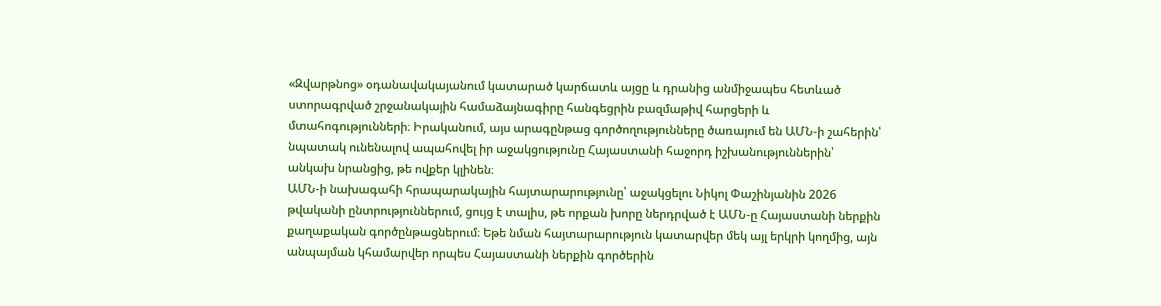«Զվարթնոց» օդանավակայանում կատարած կարճատև այցը և դրանից անմիջապես հետևած ստորագրված շրջանակային համաձայնագիրը հանգեցրին բազմաթիվ հարցերի և մտահոգությունների։ Իրականում, այս արագընթաց գործողությունները ծառայում են ԱՄՆ-ի շահերին՝ նպատակ ունենալով ապահովել իր աջակցությունը Հայաստանի հաջորդ իշխանություններին՝ անկախ նրանցից, թե ովքեր կլինեն։
ԱՄՆ-ի նախագահի հրապարակային հայտարարությունը՝ աջակցելու Նիկոլ Փաշինյանին 2026 թվականի ընտրություններում, ցույց է տալիս, թե որքան խորը ներդրված է ԱՄՆ-ը Հայաստանի ներքին քաղաքական գործընթացներում։ Եթե նման հայտարարություն կատարվեր մեկ այլ երկրի կողմից, այն անպայման կհամարվեր որպես Հայաստանի ներքին գործերին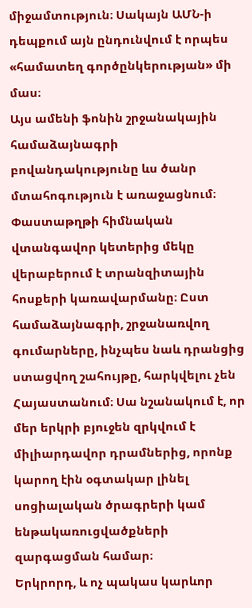միջամտություն։ Սակայն ԱՄՆ-ի դեպքում այն ընդունվում է որպես «համատեղ գործընկերության» մի մաս։
Այս ամենի ֆոնին շրջանակային համաձայնագրի բովանդակությունը ևս ծանր մտահոգություն է առաջացնում։ Փաստաթղթի հիմնական վտանգավոր կետերից մեկը վերաբերում է տրանզիտային հոսքերի կառավարմանը։ Ըստ համաձայնագրի, շրջանառվող գումարները, ինչպես նաև դրանցից ստացվող շահույթը, հարկվելու չեն Հայաստանում։ Սա նշանակում է, որ մեր երկրի բյուջեն զրկվում է միլիարդավոր դրամներից, որոնք կարող էին օգտակար լինել սոցիալական ծրագրերի կամ ենթակառուցվածքների զարգացման համար։
Երկրորդ, և ոչ պակաս կարևոր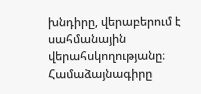խնդիրը, վերաբերում է սահմանային վերահսկողությանը։ Համաձայնագիրը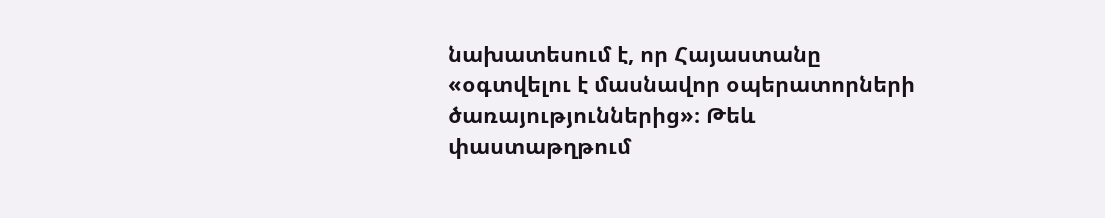նախատեսում է, որ Հայաստանը «օգտվելու է մասնավոր օպերատորների ծառայություններից»։ Թեև փաստաթղթում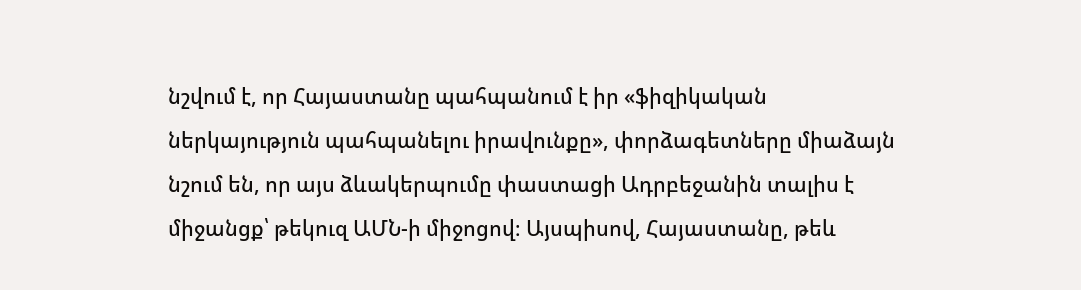նշվում է, որ Հայաստանը պահպանում է իր «ֆիզիկական ներկայություն պահպանելու իրավունքը», փորձագետները միաձայն նշում են, որ այս ձևակերպումը փաստացի Ադրբեջանին տալիս է միջանցք՝ թեկուզ ԱՄՆ-ի միջոցով։ Այսպիսով, Հայաստանը, թեև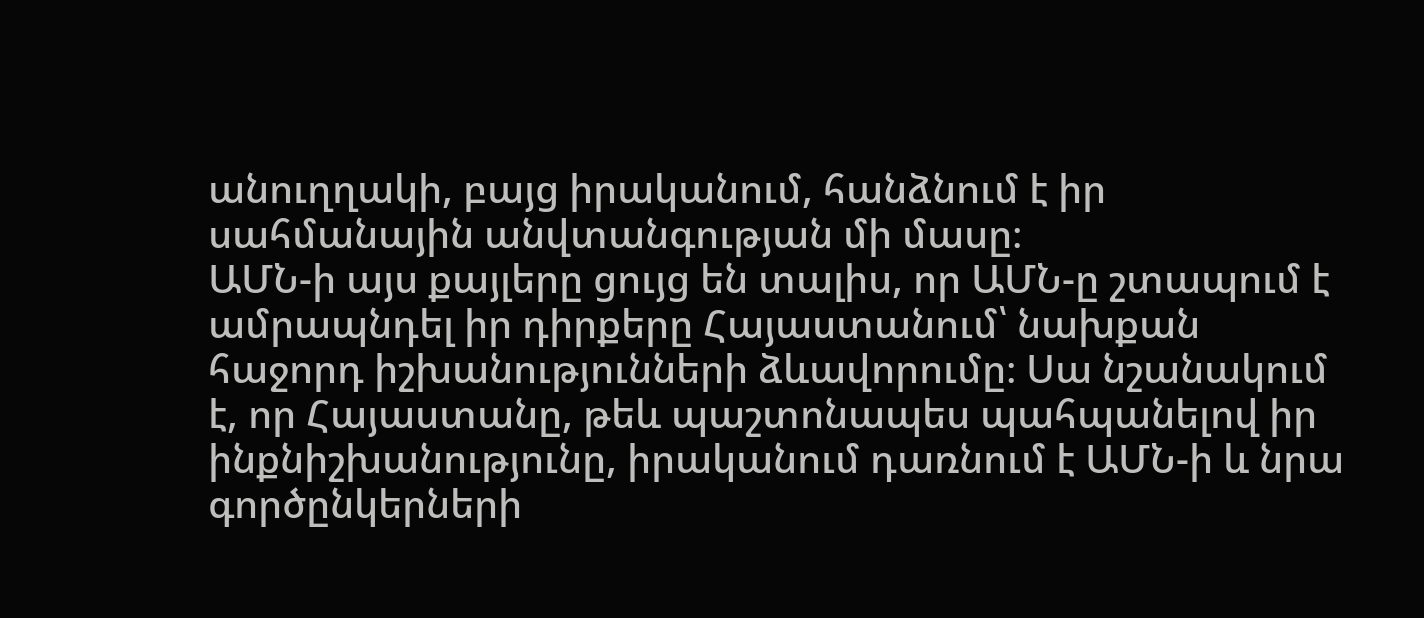անուղղակի, բայց իրականում, հանձնում է իր սահմանային անվտանգության մի մասը։
ԱՄՆ-ի այս քայլերը ցույց են տալիս, որ ԱՄՆ-ը շտապում է ամրապնդել իր դիրքերը Հայաստանում՝ նախքան հաջորդ իշխանությունների ձևավորումը։ Սա նշանակում է, որ Հայաստանը, թեև պաշտոնապես պահպանելով իր ինքնիշխանությունը, իրականում դառնում է ԱՄՆ-ի և նրա գործընկերների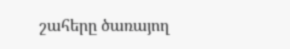շահերը ծառայող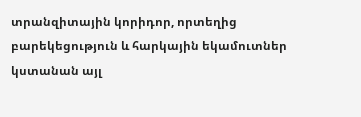տրանզիտային կորիդոր, որտեղից բարեկեցություն և հարկային եկամուտներ կստանան այլ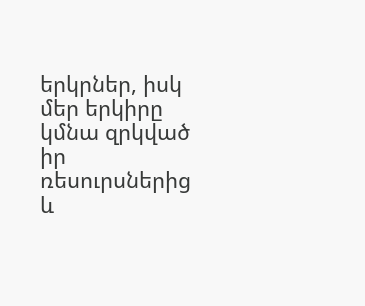երկրներ, իսկ մեր երկիրը կմնա զրկված իր ռեսուրսներից և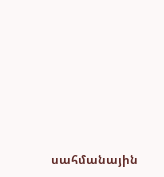սահմանային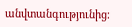անվտանգությունից։